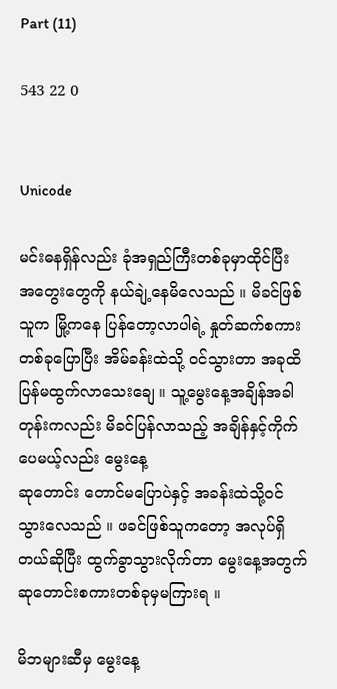Part (11)

543 22 0


Unicode

မင်းဓနရှိန်လည်း ခုံအရှည်ကြီးတစ်ခုမှာထိုင်ပြီး အတွေးတွေကို နယ်ချဲ့နေမိလေသည် ။ မိခင်ဖြစ်သူက မြို့ကနေ ပြန်တော့လာပါရဲ့ နှုတ်ဆက်စကားတစ်ခုပြောပြီး အိမ်ခန်းထဲသို့ ဝင်သွားတာ အခုထိ ပြန်မထွက်လာသေးချေ ။ သူ့မွေးနေ့အချိန်အခါတုန်းကလည်း မိခင်ပြန်လာသည့် အချိန်နှင့်ကိုက်ပေမယ့်လည်း မွေးနေ့
ဆုတောင်း တောင်မပြောပဲနှင့် အခန်းထဲသို့ဝင်သွားလေသည် ။ ဖခင်ဖြစ်သူကတော့ အလုပ်ရှိတယ်ဆိုပြီး ထွက်ခွာသွားလိုက်တာ မွေးနေ့အတွက်ဆုတောင်းစကားတစ်ခုမှမကြားရ ။

မိဘများဆီမှ မွေးနေ့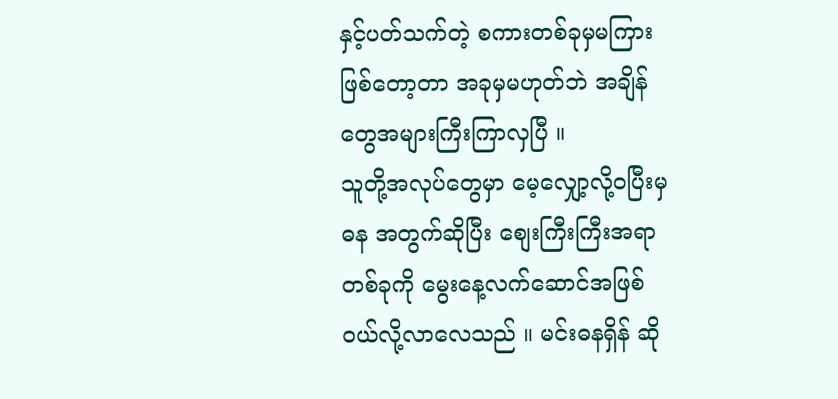နှင့်ပတ်သက်တဲ့ စကားတစ်ခုမှမကြားဖြစ်တော့တာ အခုမှမဟုတ်ဘဲ အချိန်တွေအများကြီးကြာလှပြီ ။
သူတို့အလုပ်တွေမှာ မေ့လျှော့လို့ဝပြီးမှ ဓန အတွက်ဆိုပြီး စျေးကြီးကြီးအရာတစ်ခုကို မွေးနေ့လက်ဆောင်အဖြစ်ဝယ်လို့လာလေသည် ။ မင်းဓနရှိန် ဆို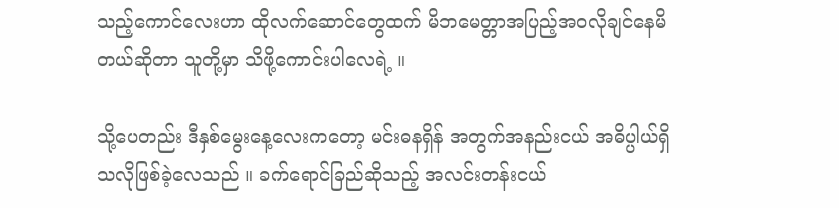သည့်ကောင်လေးဟာ ထိုလက်ဆောင်တွေထက် မိဘမေတ္တာအပြည့်အဝလိုချင်နေမိတယ်ဆိုတာ သူတို့မှာ သိဖို့ကောင်းပါလေရဲ့ ။

သို့ပေတည်း ဒီနှစ်မွေးနေ့လေးကတော့ မင်းဓနရှိန် အတွက်အနည်းငယ် အဓိပ္ပါယ်ရှိသလိုဖြစ်ခဲ့လေသည် ။ ခက်ရောင်ခြည်ဆိုသည့် အလင်းတန်းငယ်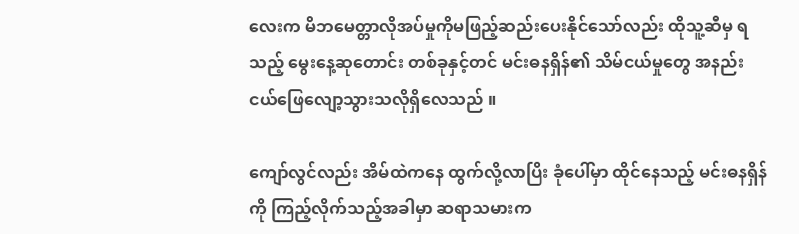လေးက မိဘမေတ္တာလိုအပ်မှုကိုမဖြည့်ဆည်းပေးနိုင်သော်လည်း ထိုသူ့ဆီမှ ရသည့် မွေးနေ့ဆုတောင်း တစ်ခုနှင့်တင် မင်းဓနရှိန်၏ သိမ်ငယ်မှုတွေ အနည်းငယ်ဖြေလျော့သွားသလိုရှိလေသည် ။

ကျော်လွင်လည်း အိမ်ထဲကနေ ထွက်လို့လာပြိး ခုံပေါ်မှာ ထိုင်နေသည့် မင်းဓနရှိန်ကို ကြည့်လိုက်သည့်အခါမှာ ဆရာသမားက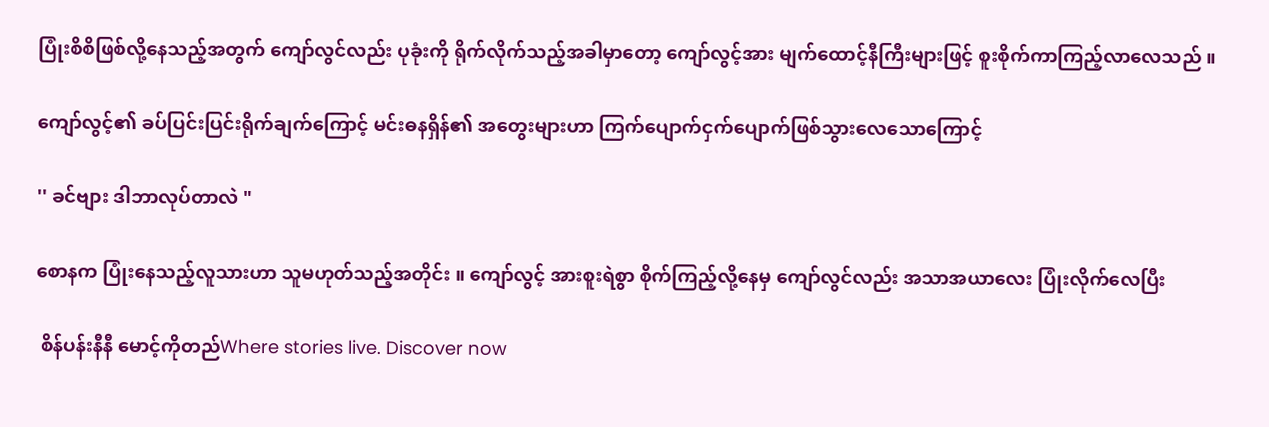ပြုံးစိစိဖြစ်လို့နေသည့်အတွက် ကျော်လွင်လည်း ပုခုံးကို ရိုက်လိုက်သည့်အခါမှာတော့ ကျော်လွင့်အား မျက်ထောင့်နီကြီးများဖြင့် စူးစိုက်ကာကြည့်လာလေသည် ။

ကျော်လွင့်၏ ခပ်ပြင်းပြင်းရိုက်ချက်ကြောင့် မင်းဓနရှိန်၏ အတွေးများဟာ ကြက်ပျောက်ငှက်ပျောက်ဖြစ်သွားလေသောကြောင့်

'' ခင်ဗျား ဒါဘာလုပ်တာလဲ "

စောနက ပြုံးနေသည့်လူသားဟာ သူမဟုတ်သည့်အတိုင်း ။ ကျော်လွင့် အားစူးရဲစွာ စိုက်ကြည့်လို့နေမှ ကျော်လွင်လည်း အသာအယာလေး ပြုံးလိုက်လေပြီး

 စိန်ပန်းနီနီ မောင့်ကိုတည်Where stories live. Discover now